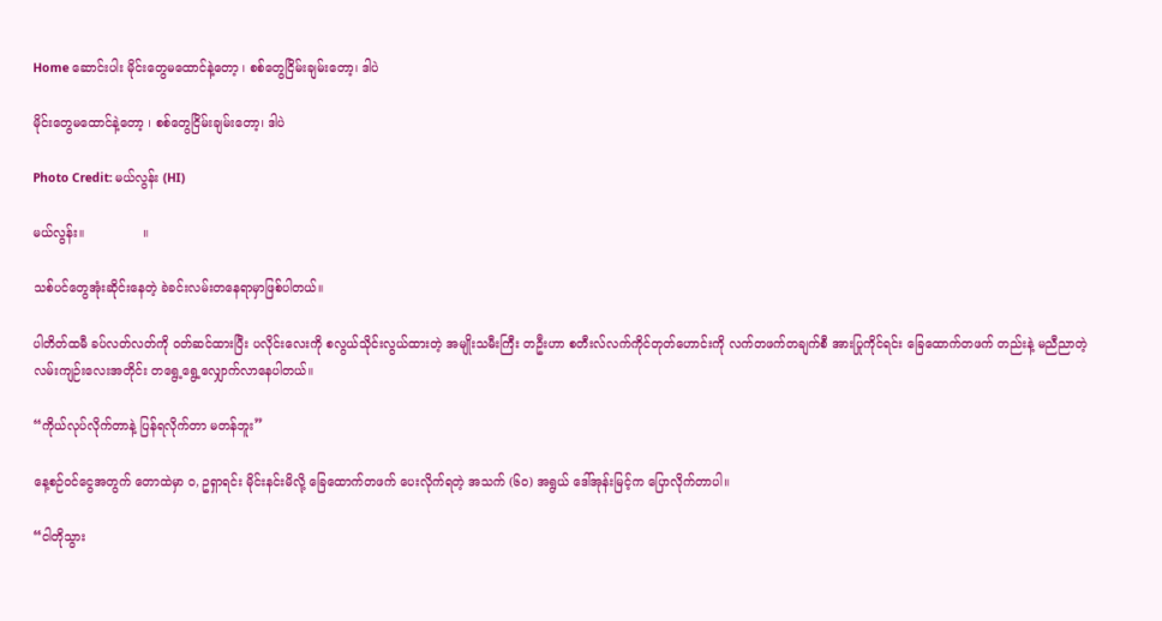Home ဆောင်းပါး မိုင်းတွေမထောင်နဲ့တော့ ၊ စစ်တွေငြိမ်းချမ်းတော့၊ ဒါပဲ

မိုင်းတွေမထောင်နဲ့တော့ ၊ စစ်တွေငြိမ်းချမ်းတော့၊ ဒါပဲ

Photo Credit: မယ်လွန်း (HI)

မယ်လွန်း။               ။

သစ်ပင်တွေအုံးဆိုင်းနေတဲ့ ခဲခင်းလမ်းတနေရာမှာဖြစ်ပါတယ်။

ပါတိတ်ထမီ ခပ်လတ်လတ်ကို ဝတ်ဆင်ထားပြီး ပလိုင်းလေးကို စလွယ်သိုင်းလွယ်ထားတဲ့ အမျိုးသမီးကြီး တဦးဟာ စတီးလ်လက်ကိုင်တုတ်ဟောင်းကို လက်တဖက်တချက်စီ အားပြုကိုင်ရင်း ခြေထောက်တဖက် တည်းနဲ့ မညီညာတဲ့ လမ်းကျဉ်းလေးအတိုင်း တရွေ့ရွေ့လျှောက်လာနေပါတယ်။

“ကိုယ်လုပ်လိုက်တာနဲ့ ပြန်ရလိုက်တာ မတန်ဘူး”

နေ့စဉ်ဝင်ငွေအတွက် တောထဲမှာ ဝ, ဥရှာရင်း မိုင်းနင်းမိလို့ ခြေထောက်တဖက် ပေးလိုက်ရတဲ့ အသက် (၆၀) အရွယ် ဒေါ်အုန်းမြင့်က ပြောလိုက်တာပါ။

“ငါတိုသွား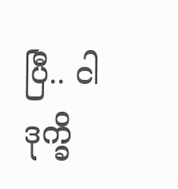ပြီ.. ငါဒုက္ခိ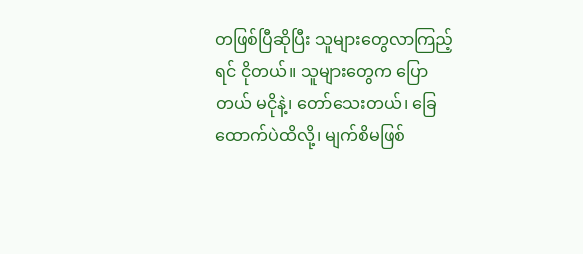တဖြစ်ပြီဆိုပြီး သူများတွေလာကြည့်ရင် ငိုတယ်။ သူများတွေက ပြောတယ် မငိုနဲ့၊ တော်သေးတယ်၊ ခြေထောက်ပဲထိလို့၊ မျက်စိမဖြစ်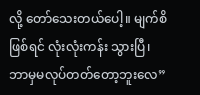လို့ တော်သေးတယ်ပေါ့။ မျက်စိဖြစ်ရင် လုံးလုံးကန်း သွားပြီ၊ ဘာမှမလုပ်တတ်တော့ဘူးလေ”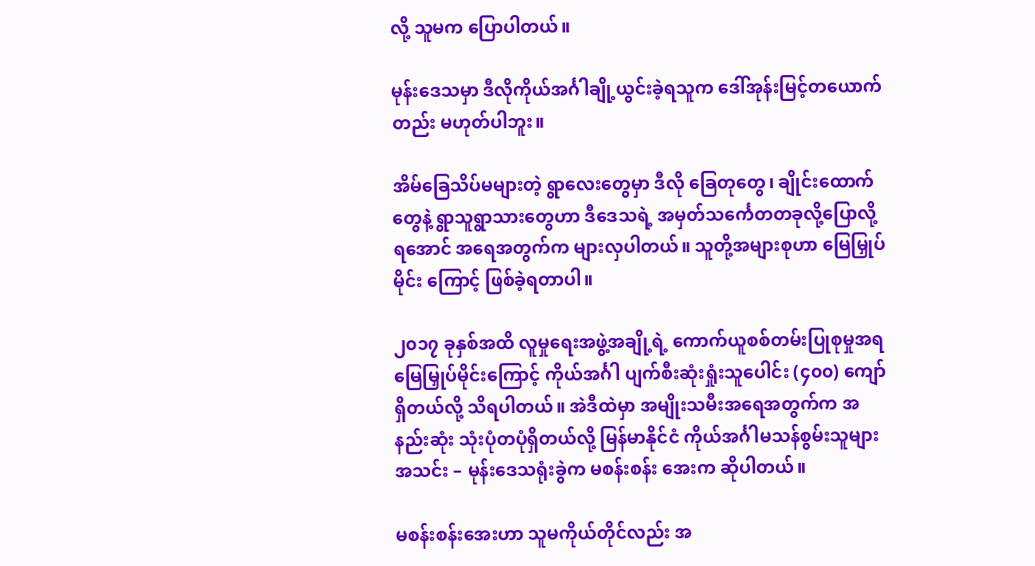လို့ သူမက ပြောပါတယ်။

မုန်းဒေသမှာ ဒီလိုကိုယ်အင်္ဂါချို့ယွင်းခဲ့ရသူက ဒေါ်အုန်းမြင့်တယောက်တည်း မဟုတ်ပါဘူး။

အိမ်ခြေသိပ်မများတဲ့ ရွာလေးတွေမှာ ဒီလို ခြေတုတွေ၊ ချိုင်းထောက်တွေနဲ့ ရွာသူရွာသားတွေဟာ ဒီဒေသရဲ့ အမှတ်သင်္ကေတတခုလို့ပြောလို့ရအောင် အရေအတွက်က များလှပါတယ်။ သူတို့အများစုဟာ မြေမြှုပ်မိုင်း ကြောင့် ဖြစ်ခဲ့ရတာပါ။

၂၀၁၇ ခုနှစ်အထိ လူမှုရေးအဖွဲ့အချို့ရဲ့ ကောက်ယူစစ်တမ်းပြုစုမှုအရ မြေမြှုပ်မိုင်းကြောင့် ကိုယ်အင်္ဂါ ပျက်စီးဆုံးရှုံးသူပေါင်း (၄၀၀) ကျော်ရှိတယ်လို့ သိရပါတယ်။ အဲဒီထဲမှာ အမျိုးသမီးအရေအတွက်က အ နည်းဆုံး သုံးပုံတပုံရှိတယ်လို့ မြန်မာနိုင်ငံ ကိုယ်အင်္ဂါမသန်စွမ်းသူများအသင်း – မုန်းဒေသရုံးခွဲက မစန်းစန်း အေးက ဆိုပါတယ်။

မစန်းစန်းအေးဟာ သူမကိုယ်တိုင်လည်း အ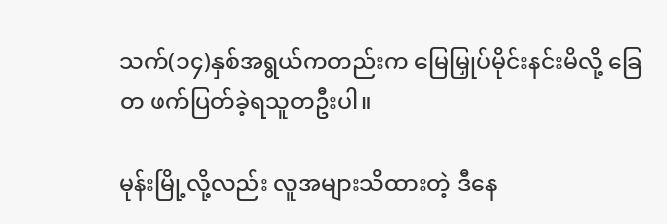သက်(၁၄)နှစ်အရွယ်ကတည်းက မြေမြှုပ်မိုင်းနင်းမိလို့ ခြေတ ဖက်ပြတ်ခဲ့ရသူတဦးပါ။

မုန်းမြို့လို့လည်း လူအများသိထားတဲ့ ဒီနေ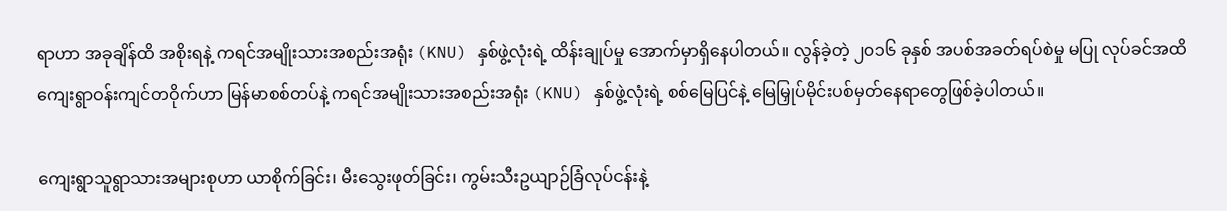ရာဟာ အခုချိန်ထိ အစိုးရနဲ့ ကရင်အမျိုးသားအစည်းအရုံး (KNU) နှစ်ဖွဲ့လုံးရဲ့ ထိန်းချုပ်မှု အောက်မှာရှိနေပါတယ်။ လွန်ခဲ့တဲ့ ၂၀၁၆ ခုနှစ် အပစ်အခတ်ရပ်စဲမှု မပြု လုပ်ခင်အထိ ကျေးရွာဝန်းကျင်တဝိုက်ဟာ မြန်မာစစ်တပ်နဲ့ ကရင်အမျိုးသားအစည်းအရုံး (KNU) နှစ်ဖွဲ့လုံးရဲ့ စစ်မြေပြင်နဲ့ မြေမြှုပ်မိုင်းပစ်မှတ်နေရာတွေဖြစ်ခဲ့ပါတယ်။

ကျေးရွာသူရွာသားအများစုဟာ ယာစိုက်ခြင်း၊ မီးသွေးဖုတ်ခြင်း၊ ကွမ်းသီးဥယျာဉ်ခြံလုပ်ငန်းနဲ့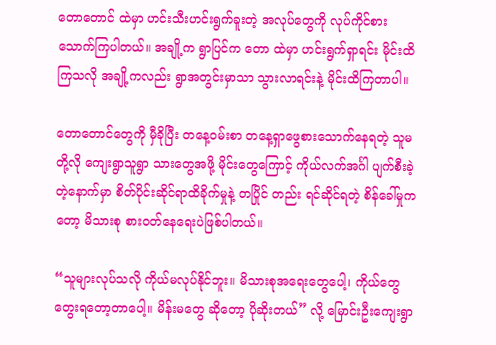တောတောင် ထဲမှာ ဟင်းသီးဟင်းရွက်ခူးတဲ့ အလုပ်တွေကို လုပ်ကိုင်စားသောက်ကြပါတယ်။ အချို့က ရွာပြင်က တော ထဲမှာ ဟင်းရွက်ရှာရင်း မိုင်းထိကြသလို အချို့ကလည်း ရွာအတွင်းမှာသာ သွားလာရင်းနဲ့ မိုင်းထိကြတာပါ။

တောတောင်တွေကို မှီခိုပြီး တနေ့ဝမ်းစာ တနေ့ရှာဖွေစားသောက်နေရတဲ့ သူမတို့လို ကျေးရွာသူရွာ သားတွေအဖို့ မိုင်းတွေကြောင့် ကိုယ်လက်အင်္ဂါ ပျက်စီးခဲ့တဲ့နောက်မှာ စိတ်ပိုင်းဆိုင်ရာထိခိုက်မှုနဲ့ တပြိုင် တည်း ရင်ဆိုင်ရတဲ့ စိန်ခေါ်မှုကတော့ မိသားစု စားဝတ်နေရေးပဲဖြစ်ပါတယ်။

“သူများလုပ်သလို ကိုယ်မလုပ်နိုင်ဘူး။ မိသားစုအရေးတွေပေါ့၊ ကိုယ်တွေ တွေးရတော့တာပေါ့။ မိန်းမတွေ ဆိုတော့ ပိုဆိုးတယ်” လို့ မြောင်းဦးကျေးရွာ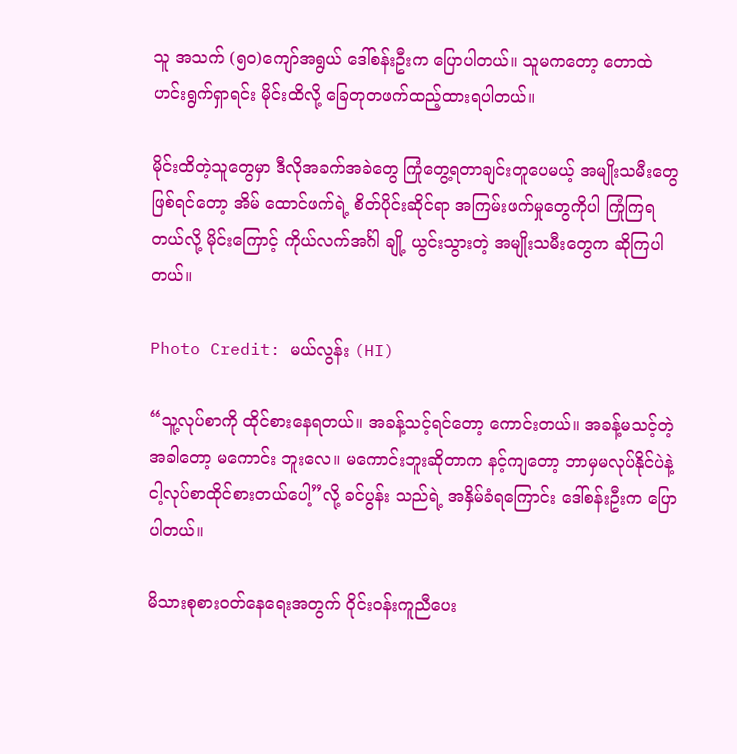သူ အသက် (၅၀)ကျော်အရွယ် ဒေါ်စန်းဦးက ပြောပါတယ်။ သူမကတော့ တောထဲ ဟင်းရွက်ရှာရင်း မိုင်းထိလို့ ခြေတုတဖက်ထည့်ထားရပါတယ်။

မိုင်းထိတဲ့သူတွေမှာ ဒီလိုအခက်အခဲတွေ ကြုံတွေ့ရတာချင်းတူပေမယ့် အမျိုးသမီးတွေဖြစ်ရင်တော့ အိမ် ထောင်ဖက်ရဲ့ စိတ်ပိုင်းဆိုင်ရာ အကြမ်းဖက်မှုတွေကိုပါ ကြုံကြရတယ်လို့ မိုင်းကြောင့် ကိုယ်လက်အင်္ဂါ ချို့ ယွင်းသွားတဲ့ အမျိုးသမီးတွေက ဆိုကြပါတယ်။

Photo Credit: မယ်လွန်း (HI)

“သူ့လုပ်စာကို ထိုင်စားနေရတယ်။ အခန့်သင့်ရင်တော့ ကောင်းတယ်။ အခန့်မသင့်တဲ့အခါတော့ မကောင်း ဘူးလေ။ မကောင်းဘူးဆိုတာက နင့်ကျတော့ ဘာမှမလုပ်နိုင်ပဲနဲ့ ငါ့လုပ်စာထိုင်စားတယ်ပေါ့”လို့ ခင်ပွန်း သည်ရဲ့ အနှိမ်ခံရကြောင်း ဒေါ်စန်းဦးက ပြောပါတယ်။

မိသားစုစားဝတ်နေရေးအတွက် ဝိုင်းဝန်းကူညီပေး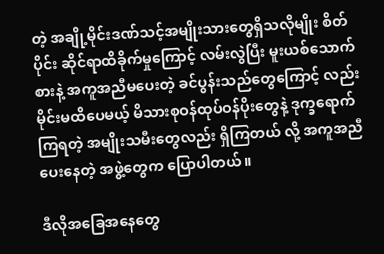တဲ့ အချို့မိုင်းဒဏ်သင့်အမျိုးသားတွေရှိသလိုမျိုး စိတ်ပိုင်း ဆိုင်ရာထိခိုက်မှုကြောင့် လမ်းလွဲပြီး မူးယစ်သောက်စားနဲ့ အကူအညီမပေးတဲ့ ခင်ပွန်းသည်တွေကြောင့် လည်း မိုင်းမထိပေမယ့် မိသားစုဝန်ထုပ်ဝန်ပိုးတွေနဲ့ ဒုက္ခရောက်ကြရတဲ့ အမျိုးသမီးတွေလည်း ရှိကြတယ် လို့ အကူအညီပေးနေတဲ့ အဖွဲ့တွေက ပြောပါတယ်။

ဒီလိုအခြေအနေတွေ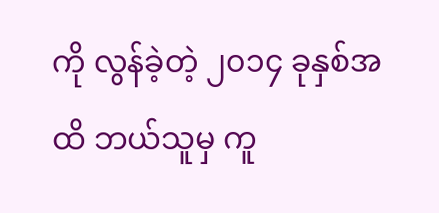ကို လွန်ခဲ့တဲ့ ၂၀၁၄ ခုနှစ်အထိ ဘယ်သူမှ ကူ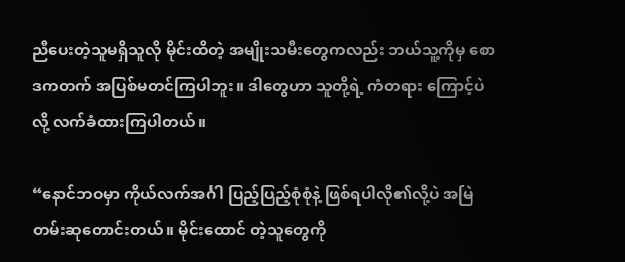ညီပေးတဲ့သူမရှိသူလို မိုင်းထိတဲ့ အမျိုးသမီးတွေကလည်း ဘယ်သူ့ကိုမှ စောဒကတက် အပြစ်မတင်ကြပါဘူး။ ဒါတွေဟာ သူတို့ရဲ့ ကံတရား ကြောင့်ပဲလို့ လက်ခံထားကြပါတယ်။

“နောင်ဘဝမှာ ကိုယ်လက်အင်္ဂါ ပြည့်ပြည့်စုံစုံနဲ့ ဖြစ်ရပါလို၏လို့ပဲ အမြဲတမ်းဆုတောင်းတယ်။ မိုင်းထောင် တဲ့သူတွေကို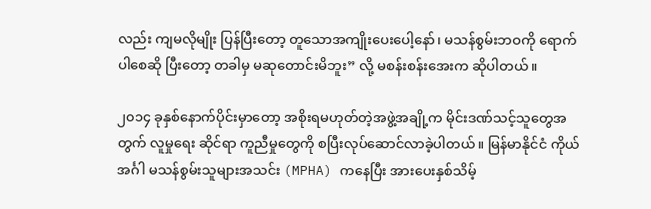လည်း ကျမလိုမျိုး ပြန်ပြီးတော့ တူသောအကျိုးပေးပေါ့နော်၊ မသန်စွမ်းဘဝကို ရောက်ပါစေဆို ပြီးတော့ တခါမှ မဆုတောင်းမိဘူး” လို့ မစန်းစန်းအေးက ဆိုပါတယ်။

၂၀၁၄ ခုနှစ်နောက်ပိုင်းမှာတော့ အစိုးရမဟုတ်တဲ့အဖွဲ့အချို့က မိုင်းဒဏ်သင့်သူတွေအတွက် လူမှုရေး ဆိုင်ရာ ကူညီမှုတွေကို စပြီးလုပ်ဆောင်လာခဲ့ပါတယ်။ မြန်မာနိုင်ငံ ကိုယ်အင်္ဂါ မသန်စွမ်းသူများအသင်း (MPHA) ကနေပြီး အားပေးနှစ်သိမ့်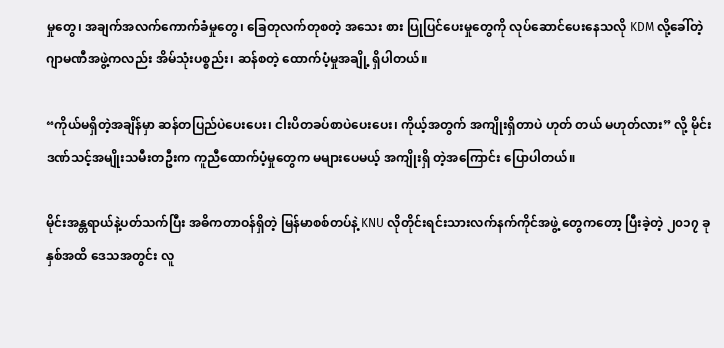မှုတွေ၊ အချက်အလက်ကောက်ခံမှုတွေ၊ ခြေတုလက်တုစတဲ့ အသေး စား ပြုပြင်ပေးမှုတွေကို လုပ်ဆောင်ပေးနေသလို KDM လို့ခေါ်တဲ့ ဂျာမဏီအဖွဲ့ကလည်း အိမ်သုံးပစ္စည်း၊ ဆန်စတဲ့ ထောက်ပံ့မှုအချို့ ရှိပါတယ်။

“ကိုယ်မရှိတဲ့အချိန်မှာ ဆန်တပြည်ပဲပေးပေး၊ ငါးပိတခပ်စာပဲပေးပေး၊ ကိုယ့်အတွက် အကျိုးရှိတာပဲ ဟုတ် တယ် မဟုတ်လား” လို့ မိုင်းဒဏ်သင့်အမျိုးသမီးတဦးက ကူညီထောက်ပံ့မှုတွေက မများပေမယ့် အကျိုးရှိ တဲ့အကြောင်း ပြောပါတယ်။

မိုင်းအန္တရာယ်နဲ့ပတ်သက်ပြီး အဓိကတာဝန်ရှိတဲ့ မြန်မာစစ်တပ်နဲ့ KNU လိုတိုင်းရင်းသားလက်နက်ကိုင်အဖွဲ့ တွေကတော့ ပြီးခဲ့တဲ့ ၂၀၁၇ ခုနှစ်အထိ ဒေသအတွင်း လူ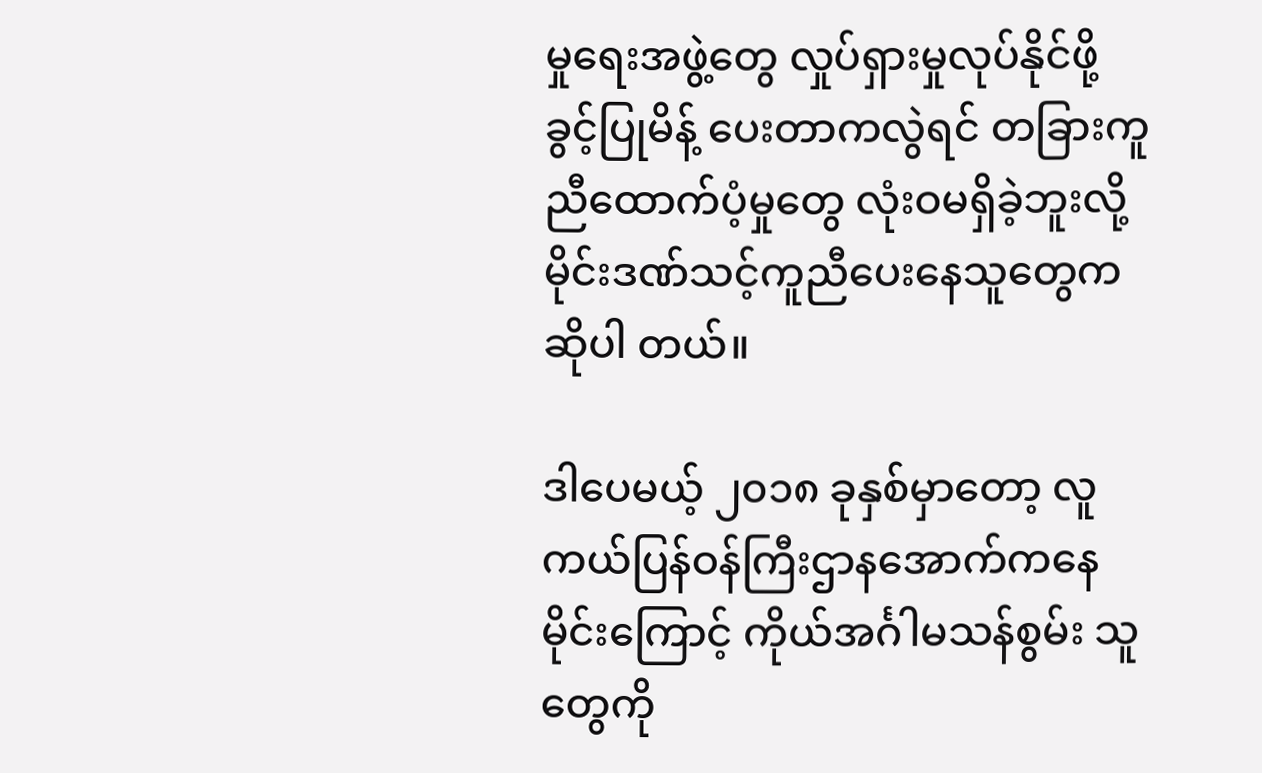မှုရေးအဖွဲ့တွေ လှုပ်ရှားမှုလုပ်နိုင်ဖို့ ခွင့်ပြုမိန့် ပေးတာကလွဲရင် တခြားကူညီထောက်ပံ့မှုတွေ လုံးဝမရှိခဲ့ဘူးလို့ မိုင်းဒဏ်သင့်ကူညီပေးနေသူတွေက ဆိုပါ တယ်။

ဒါပေမယ့် ၂၀၁၈ ခုနှစ်မှာတော့ လူကယ်ပြန်ဝန်ကြီးဌာနအောက်ကနေ မိုင်းကြောင့် ကိုယ်အင်္ဂါမသန်စွမ်း သူတွေကို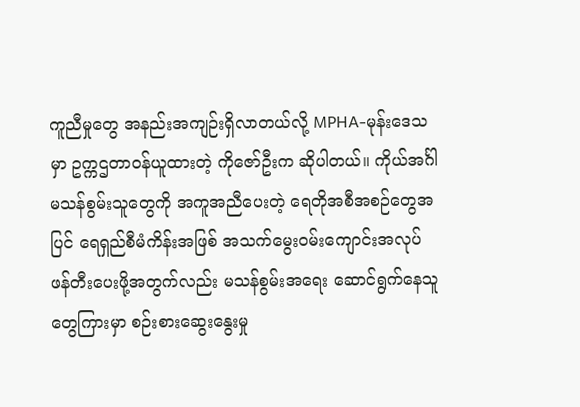ကူညီမှုတွေ အနည်းအကျဉ်းရှိလာတယ်လို့ MPHA-မုန်းဒေသမှာ ဥက္ကဌတာဝန်ယူထားတဲ့ ကိုဇော်ဦးက ဆိုပါတယ်။ ကိုယ်အင်္ဂါမသန်စွမ်းသူတွေကို အကူအညီပေးတဲ့ ရေတိုအစီအစဉ်တွေအပြင် ရေရှည်စီမံကိန်းအဖြစ် အသက်မွေးဝမ်းကျောင်းအလုပ် ဖန်တီးပေးဖို့အတွက်လည်း မသန်စွမ်းအရေး ဆောင်ရွက်နေသူတွေကြားမှာ စဉ်းစားဆွေးနွေးမှု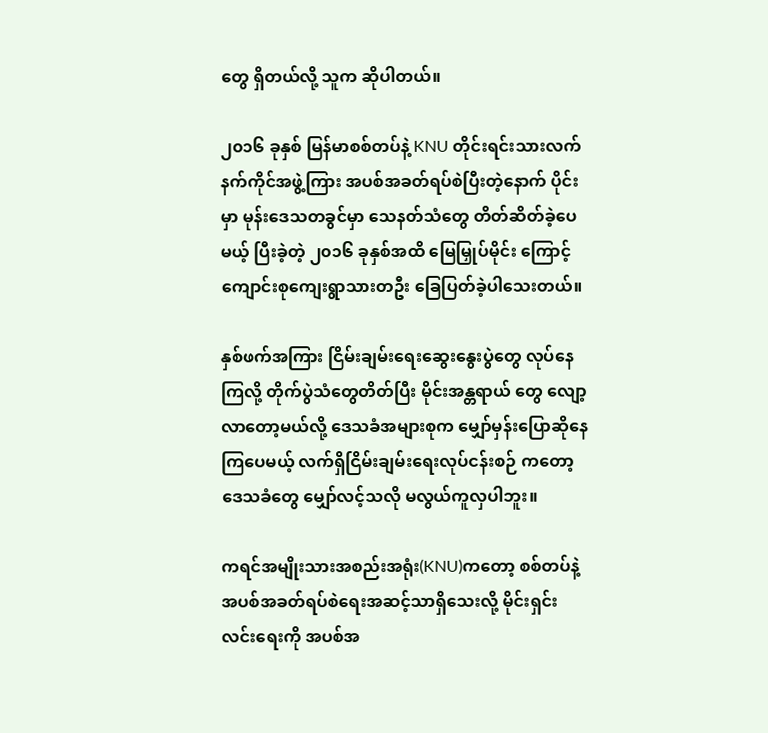တွေ ရှိတယ်လို့ သူက ဆိုပါတယ်။

၂၀၁၆ ခုနှစ် မြန်မာစစ်တပ်နဲ့ KNU တိုင်းရင်းသားလက်နက်ကိုင်အဖွဲ့ကြား အပစ်အခတ်ရပ်စဲပြီးတဲ့နောက် ပိုင်းမှာ မုန်းဒေသတခွင်မှာ သေနတ်သံတွေ တိတ်ဆိတ်ခဲ့ပေမယ့် ပြီးခဲ့တဲ့ ၂၀၁၆ ခုနှစ်အထိ မြေမြှုပ်မိုင်း ကြောင့် ကျောင်းစုကျေးရွာသားတဦး ခြေပြတ်ခဲ့ပါသေးတယ်။

နှစ်ဖက်အကြား ငြိမ်းချမ်းရေးဆွေးနွေးပွဲတွေ လုပ်နေကြလို့ တိုက်ပွဲသံတွေတိတ်ပြီး မိုင်းအန္တရာယ် တွေ လျော့လာတော့မယ်လို့ ဒေသခံအများစုက မျှော်မှန်းပြောဆိုနေကြပေမယ့် လက်ရှိငြိမ်းချမ်းရေးလုပ်ငန်းစဉ် ကတော့ ဒေသခံတွေ မျှော်လင့်သလို မလွယ်ကူလှပါဘူး။

ကရင်အမျိုးသားအစည်းအရုံး(KNU)ကတော့ စစ်တပ်နဲ့ အပစ်အခတ်ရပ်စဲရေးအဆင့်သာရှိသေးလို့ မိုင်းရှင်း လင်းရေးကို အပစ်အ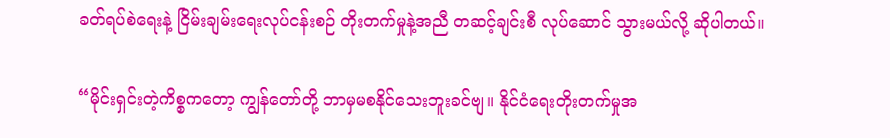ခတ်ရပ်စဲရေးနဲ့ ငြိမ်းချမ်းရေးလုပ်ငန်းစဉ် တိုးတက်မှုနဲ့အညီ တဆင့်ချင်းစီ လုပ်ဆောင် သွားမယ်လို့ ဆိုပါတယ်။

“မိုင်းရှင်းတဲ့ကိစ္စကတော့ ကျွန်တော်တို့ ဘာမှမစနိုင်သေးဘူးခင်ဗျ။ နိုင်ငံရေးတိုးတက်မှုအ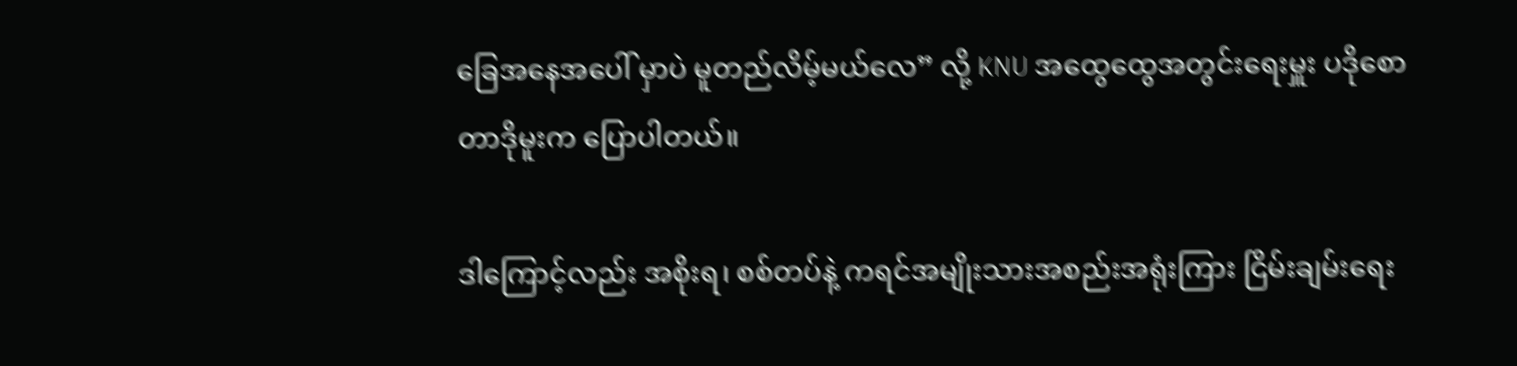ခြေအနေအပေါ် မှာပဲ မူတည်လိမ့်မယ်လေ” လို့ KNU အထွေထွေအတွင်းရေးမှူး ပဒိုစောတာဒိုမူးက ပြောပါတယ်။

ဒါကြောင့်လည်း အစိုးရ၊ စစ်တပ်နဲ့ ကရင်အမျိုးသားအစည်းအရုံးကြား ငြိမ်းချမ်းရေး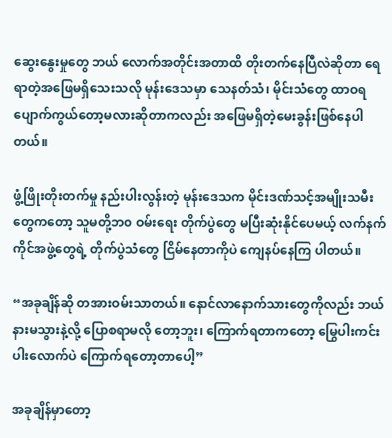ဆွေးနွေးမှုတွေ ဘယ် လောက်အတိုင်းအတာထိ တိုးတက်နေပြီလဲဆိုတာ ရေရာတဲ့အဖြေမရှိသေးသလို မုန်းဒေသမှာ သေနတ်သံ၊ မိုင်းသံတွေ ထာဝရ ပျောက်ကွယ်တော့မလားဆိုတာကလည်း အဖြေမရှိတဲ့မေးခွန်းဖြစ်နေပါတယ်။

ဖွံ့ဖြိုးတိုးတက်မှု နည်းပါးလွန်းတဲ့ မုန်းဒေသက မိုင်းဒဏ်သင့်အမျိုးသမီးတွေကတော့ သူမတို့ဘ၀ ဝမ်းရေး တိုက်ပွဲတွေ မပြီးဆုံးနိုင်ပေမယ့် လက်နက်ကိုင်အဖွဲ့တွေရဲ့ တိုက်ပွဲသံတွေ ငြိမ်နေတာကိုပဲ ကျေနပ်နေကြ ပါတယ်။

“အခုချိန်ဆို တအားဝမ်းသာတယ်။ နောင်လာနောက်သားတွေကိုလည်း ဘယ်နားမသွားနဲ့လို့ ပြောစရာမလို တော့ဘူး၊ ကြောက်ရတာကတော့ မြွေပါးကင်းပါးလောက်ပဲ ကြောက်ရတော့တာပေါ့”

အခုချိန်မှာတော့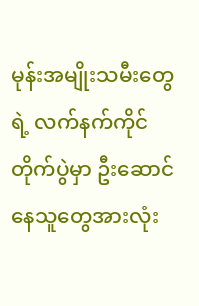မုန်းအမျိုးသမီးတွေရဲ့ လက်နက်ကိုင်တိုက်ပွဲမှာ ဦးဆောင်နေသူတွေအားလုံး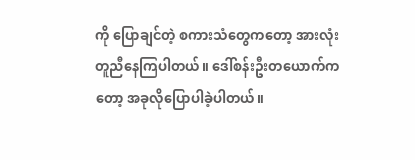ကို ပြောချင်တဲ့ စကားသံတွေကတော့ အားလုံးတူညီနေကြပါတယ်။ ဒေါ်စန်းဦးတယောက်ကတော့ အခုလိုပြောပါခဲ့ပါတယ်။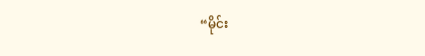“မိုင်း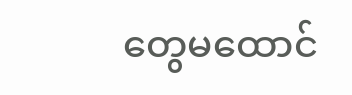တွေမထောင်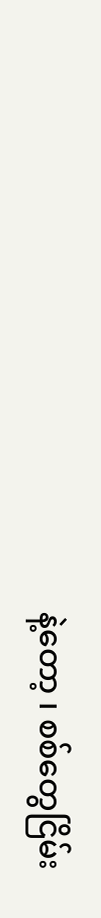နဲ့တော့ ၊ စစ်တွေငြိမ်း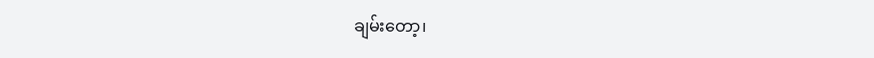ချမ်းတော့၊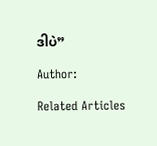ဒါပဲ”

Author:

Related Articles